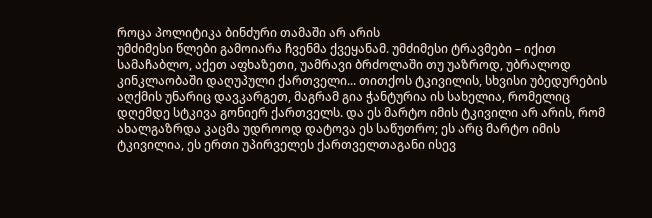როცა პოლიტიკა ბინძური თამაში არ არის
უმძიმესი წლები გამოიარა ჩვენმა ქვეყანამ. უმძიმესი ტრავმები – იქით სამაჩაბლო, აქეთ აფხაზეთი, უამრავი ბრძოლაში თუ უაზროდ, უბრალოდ კინკლაობაში დაღუპული ქართველი... თითქოს ტკივილის, სხვისი უბედურების აღქმის უნარიც დავკარგეთ, მაგრამ გია ჭანტურია ის სახელია, რომელიც დღემდე სტკივა გონიერ ქართველს. და ეს მარტო იმის ტკივილი არ არის, რომ ახალგაზრდა კაცმა უდროოდ დატოვა ეს საწუთრო; ეს არც მარტო იმის ტკივილია, ეს ერთი უპირველეს ქართველთაგანი ისევ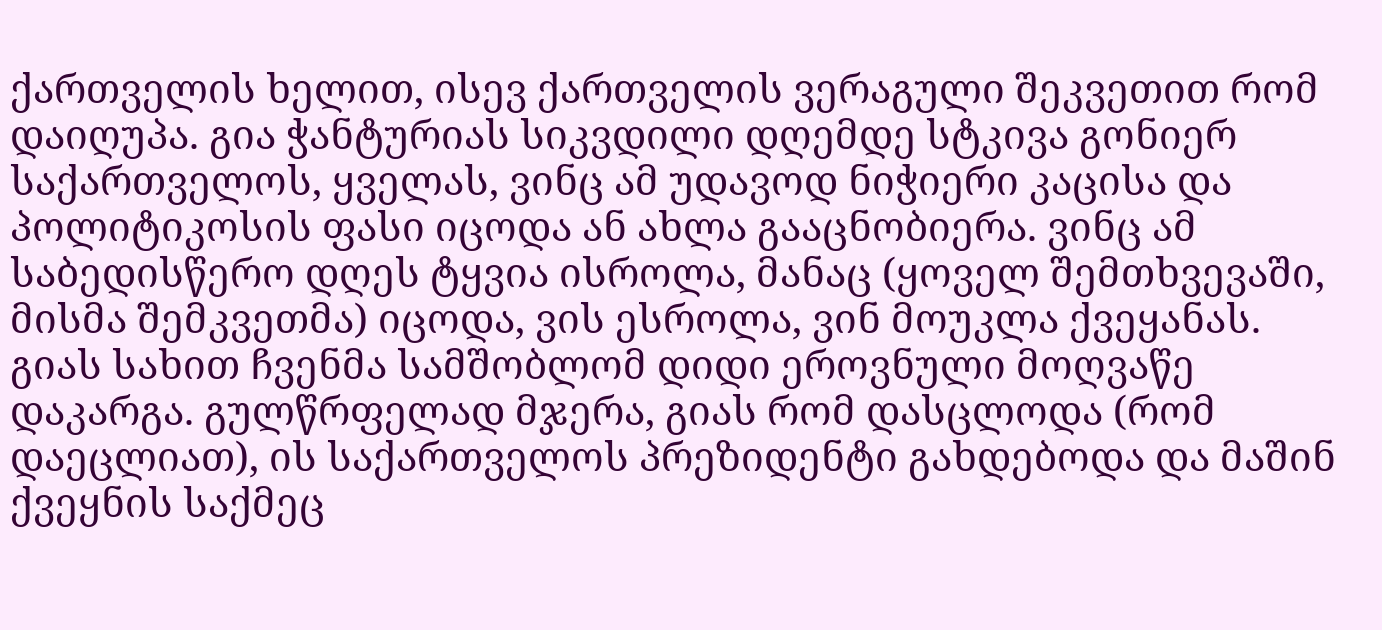ქართველის ხელით, ისევ ქართველის ვერაგული შეკვეთით რომ დაიღუპა. გია ჭანტურიას სიკვდილი დღემდე სტკივა გონიერ საქართველოს, ყველას, ვინც ამ უდავოდ ნიჭიერი კაცისა და პოლიტიკოსის ფასი იცოდა ან ახლა გააცნობიერა. ვინც ამ საბედისწერო დღეს ტყვია ისროლა, მანაც (ყოველ შემთხვევაში, მისმა შემკვეთმა) იცოდა, ვის ესროლა, ვინ მოუკლა ქვეყანას.
გიას სახით ჩვენმა სამშობლომ დიდი ეროვნული მოღვაწე დაკარგა. გულწრფელად მჯერა, გიას რომ დასცლოდა (რომ დაეცლიათ), ის საქართველოს პრეზიდენტი გახდებოდა და მაშინ ქვეყნის საქმეც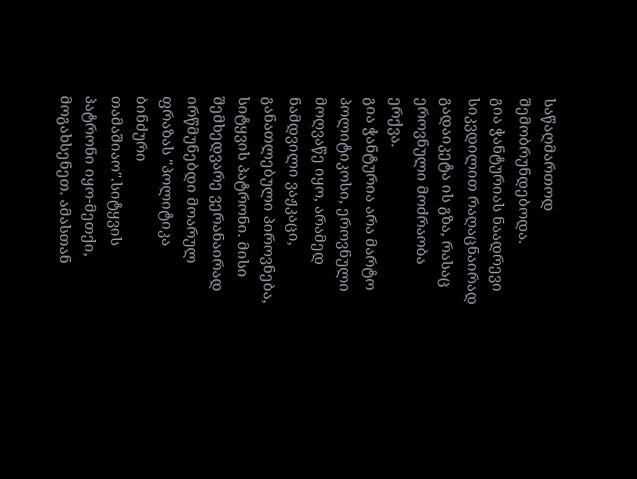საწაღმართოდ შემობრუნდებოდა.
გია ჭანტურიას ნაადრევი სიკვდილით რაღაცნაირად გადაიკეტა ის გზა, რასაც ეროვნული მოძრაობა ერქვა.
გია ჭანტურია არა მარტო პოლიტიკოსი, ეროვნული მოღვაწე იყო, არამედ ნამდვილი ვაჟკაცი, განათლებული პიროვნება, სიტყვის პატრონი. მისი შემხედვარე ვერანაირად ირწმუნებდი მოარულ ფრაზას "პოლიტიკა ბინძური თამაშიაო".სიტყვის პატრონი იყო-მეთქი, მოგახსენეთ. ამასთან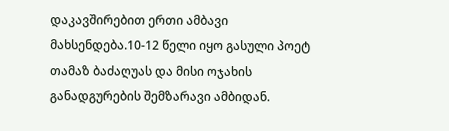დაკავშირებით ერთი ამბავი მახსენდება.10-12 წელი იყო გასული პოეტ თამაზ ბაძაღუას და მისი ოჯახის განადგურების შემზარავი ამბიდან.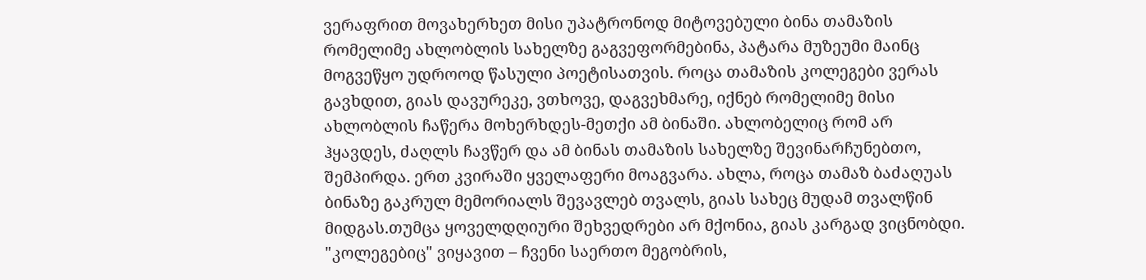ვერაფრით მოვახერხეთ მისი უპატრონოდ მიტოვებული ბინა თამაზის რომელიმე ახლობლის სახელზე გაგვეფორმებინა, პატარა მუზეუმი მაინც მოგვეწყო უდროოდ წასული პოეტისათვის. როცა თამაზის კოლეგები ვერას გავხდით, გიას დავურეკე, ვთხოვე, დაგვეხმარე, იქნებ რომელიმე მისი ახლობლის ჩაწერა მოხერხდეს-მეთქი ამ ბინაში. ახლობელიც რომ არ ჰყავდეს, ძაღლს ჩავწერ და ამ ბინას თამაზის სახელზე შევინარჩუნებთო, შემპირდა. ერთ კვირაში ყველაფერი მოაგვარა. ახლა, როცა თამაზ ბაძაღუას ბინაზე გაკრულ მემორიალს შევავლებ თვალს, გიას სახეც მუდამ თვალწინ მიდგას.თუმცა ყოველდღიური შეხვედრები არ მქონია, გიას კარგად ვიცნობდი. "კოლეგებიც" ვიყავით – ჩვენი საერთო მეგობრის,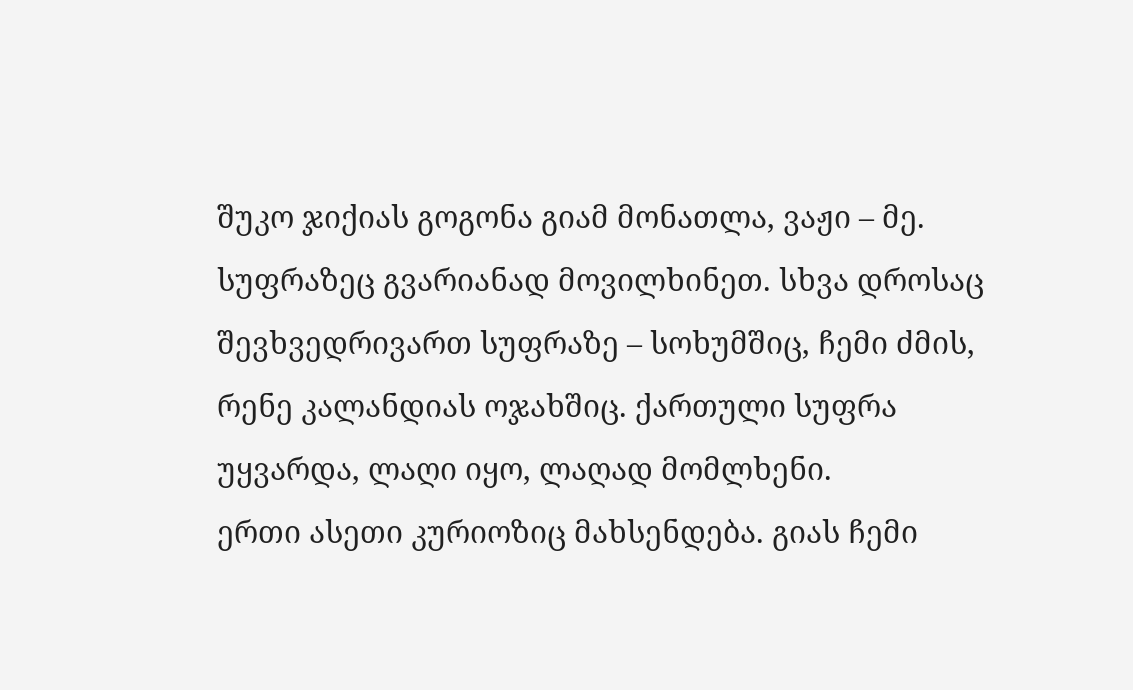შუკო ჯიქიას გოგონა გიამ მონათლა, ვაჟი – მე. სუფრაზეც გვარიანად მოვილხინეთ. სხვა დროსაც შევხვედრივართ სუფრაზე – სოხუმშიც, ჩემი ძმის, რენე კალანდიას ოჯახშიც. ქართული სუფრა უყვარდა, ლაღი იყო, ლაღად მომლხენი.
ერთი ასეთი კურიოზიც მახსენდება. გიას ჩემი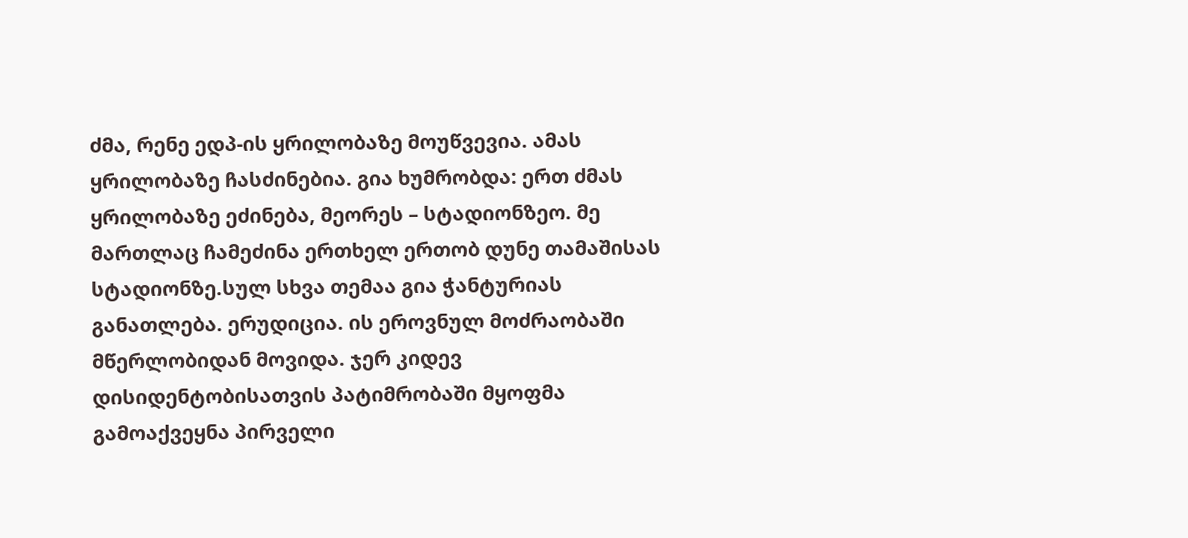ძმა, რენე ედპ-ის ყრილობაზე მოუწვევია. ამას ყრილობაზე ჩასძინებია. გია ხუმრობდა: ერთ ძმას ყრილობაზე ეძინება, მეორეს – სტადიონზეო. მე მართლაც ჩამეძინა ერთხელ ერთობ დუნე თამაშისას სტადიონზე.სულ სხვა თემაა გია ჭანტურიას განათლება. ერუდიცია. ის ეროვნულ მოძრაობაში მწერლობიდან მოვიდა. ჯერ კიდევ დისიდენტობისათვის პატიმრობაში მყოფმა გამოაქვეყნა პირველი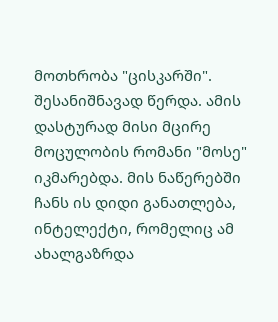მოთხრობა "ცისკარში". შესანიშნავად წერდა. ამის დასტურად მისი მცირე მოცულობის რომანი "მოსე" იკმარებდა. მის ნაწერებში ჩანს ის დიდი განათლება, ინტელექტი, რომელიც ამ ახალგაზრდა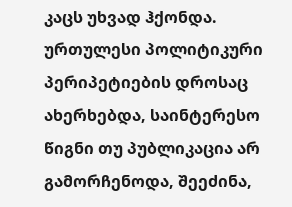კაცს უხვად ჰქონდა. ურთულესი პოლიტიკური პერიპეტიების დროსაც ახერხებდა, საინტერესო წიგნი თუ პუბლიკაცია არ გამორჩენოდა, შეეძინა,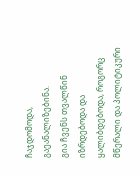ჩაჯდომოდა, გაეანალიზებინა.
გია ჩვენს თვალწინ იზრდებოდა და ყალიბდებოდა, როგორც მწერალი და პოლიტიკური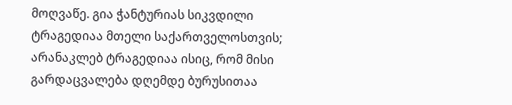მოღვაწე. გია ჭანტურიას სიკვდილი ტრაგედიაა მთელი საქართველოსთვის; არანაკლებ ტრაგედიაა ისიც, რომ მისი გარდაცვალება დღემდე ბურუსითაა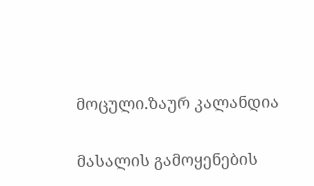მოცული.ზაურ კალანდია

მასალის გამოყენების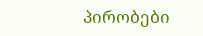პირობები